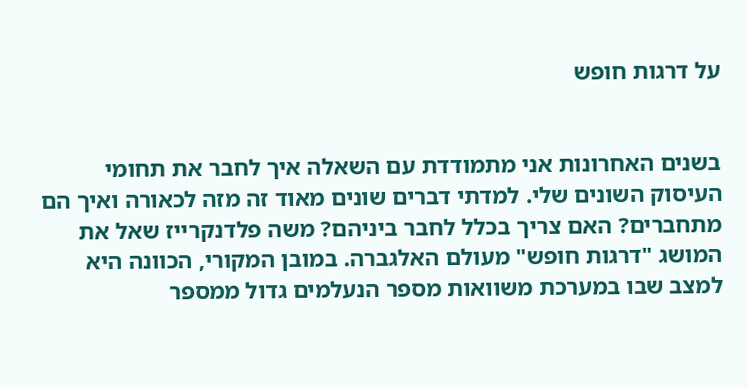על דרגות חופש


בשנים האחרונות אני מתמודדת עם השאלה איך לחבר את תחומי העיסוק השונים שלי. למדתי דברים שונים מאוד זה מזה לכאורה ואיך הם מתחברים? האם צריך בכלל לחבר ביניהם? משה פלדנקרייז שאל את המושג "דרגות חופש" מעולם האלגברה. במובן המקורי, הכוונה היא למצב שבו במערכת משוואות מספר הנעלמים גדול ממספר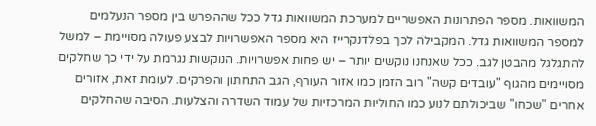המשוואות. מספר הפתרונות האפשריים למערכת המשוואות גדל ככל שההפרש בין מספר הנעלמים למספר המשוואות גדל. המקבילה לכך בפלדנקרייז היא מספר האפשרויות לבצע פעולה מסויימת – למשל להתגלגל מהבטן לגב. ככל שאנחנו נוקשים יותר – יש פחות אפשרויות. הנוקשות נגרמת על ידי כך שחלקים מסויימים מהגוף "עובדים קשה" רוב הזמן כמו אזור העורף, הגב התחתון והפרקים. לעומת זאת, אזורים אחרים "שכחו" שביכולתם לנוע כמו החוליות המרכזיות של עמוד השדרה והצלעות. הסיבה שהחלקים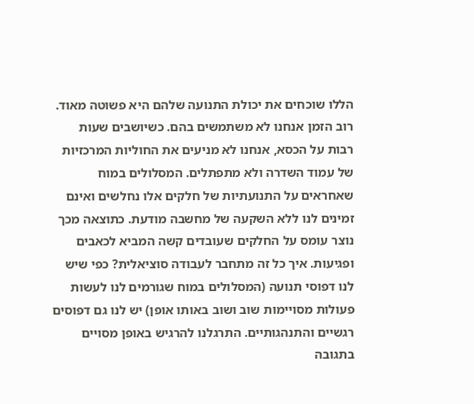הללו שוכחים את יכולת התנועה שלהם היא פשוטה מאוד. רוב הזמן אנחנו לא משתמשים בהם. כשיושבים שעות רבות על הכסא, אנחנו לא מניעים את החוליות המרכזיות של עמוד השדרה ולא מתפתלים. המסלולים במוח שאחראים על התנועתיות של חלקים אלו נחלשים ואינם זמינים לנו ללא השקעה של מחשבה מודעת. כתוצאה מכך נוצר עומס על החלקים שעובדים קשה המביא לכאבים ופגיעות. איך כל זה מתחבר לעבודה סוציאלית? כפי שיש לנו דפוסי תנועה (המסלולים במוח שגורמים לנו לעשות פעולות מסויימות שוב ושוב באותו אופן) יש לנו גם דפוסים רגשיים והתנהגותיים. התרגלנו להרגיש באופן מסויים בתגובה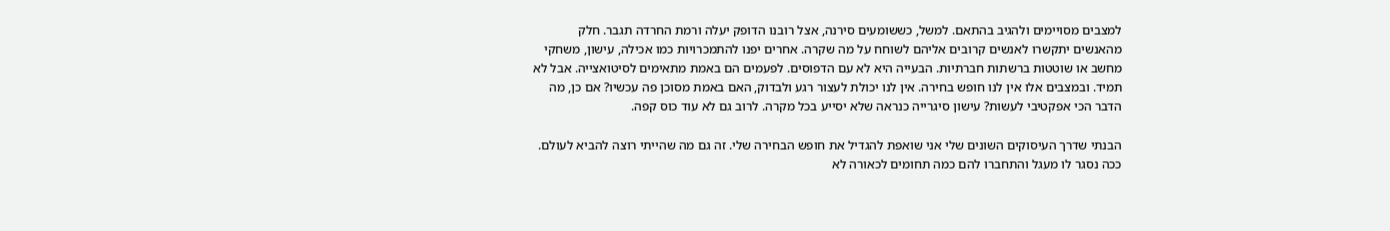למצבים מסויימים ולהגיב בהתאם. למשל, כששומעים סירנה, אצל רובנו הדופק יעלה ורמת החרדה תגבר. חלק מהאנשים יתקשרו לאנשים קרובים אליהם לשוחח על מה שקרה. אחרים יפנו להתמכרויות כמו אכילה, עישון, משחקי מחשב או שוטטות ברשתות חברתיות. הבעייה היא לא עם הדפוסים. לפעמים הם באמת מתאימים לסיטואצייה. אבל לא תמיד. ובמצבים אלו אין לנו חופש בחירה. אין לנו יכולת לעצור רגע ולבדוק, האם באמת מסוכן פה עכשיו? אם כן, מה הדבר הכי אפקטיבי לעשות? עישון סיגרייה כנראה שלא יסייע בכל מקרה. לרוב גם לא עוד כוס קפה.

הבנתי שדרך העיסוקים השונים שלי אני שואפת להגדיל את חופש הבחירה שלי. זה גם מה שהייתי רוצה להביא לעולם. ככה נסגר לו מעגל והתחברו להם כמה תחומים לכאורה לא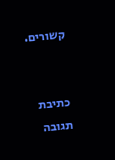קשורים.


כתיבת תגובה